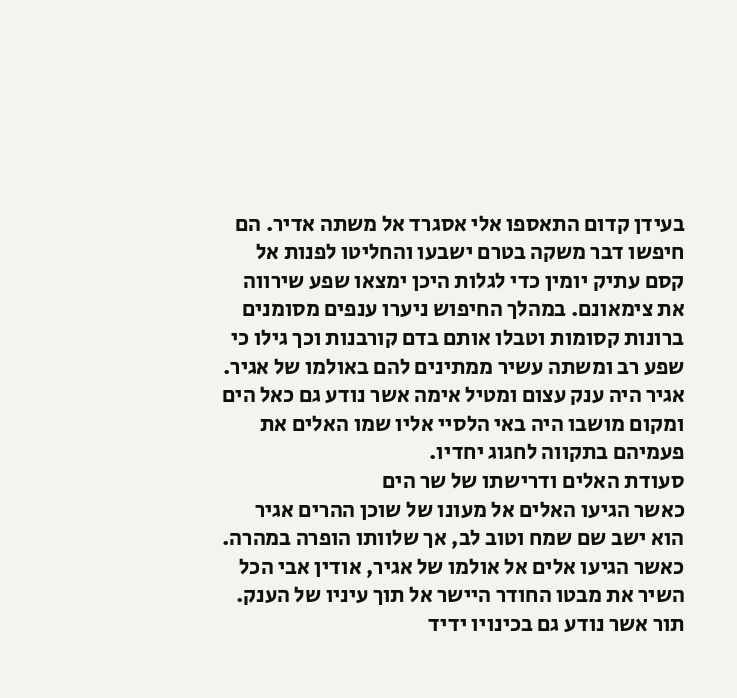בעידן קדום התאספו אלי אסגרד אל משתה אדיר. הם חיפשו דבר משקה בטרם ישבעו והחליטו לפנות אל קסם עתיק יומין כדי לגלות היכן ימצאו שפע שירווה את צימאונם. במהלך החיפוש ניערו ענפים מסומנים ברונות קסומות וטבלו אותם בדם קורבנות וכך גילו כי שפע רב ומשתה עשיר ממתינים להם באולמו של אגיר. אגיר היה ענק עצום ומטיל אימה אשר נודע גם כאל הים ומקום מושבו היה באי הלסיי אליו שמו האלים את פעמיהם בתקווה לחגוג יחדיו.
סעודת האלים ודרישתו של שר הים
כאשר הגיעו האלים אל מעונו של שוכן ההרים אגיר הוא ישב שם שמח וטוב לב, אך שלוותו הופרה במהרה. כאשר הגיעו אלים אל אולמו של אגיר, אודין אבי הכל השיר את מבטו החודר היישר אל תוך עיניו של הענק. תור אשר נודע גם בכינויו ידיד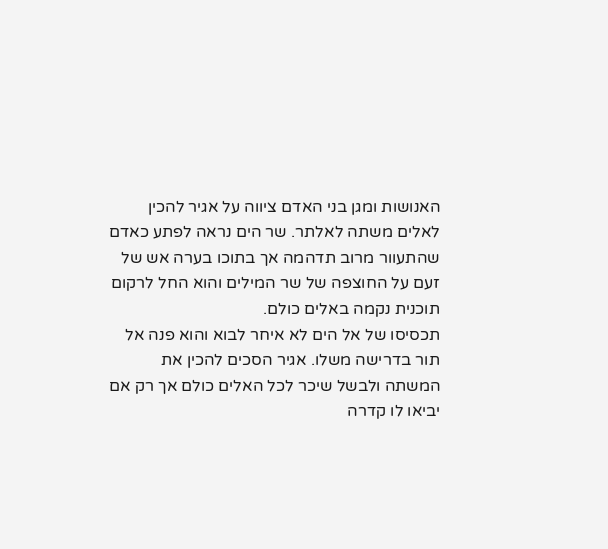האנושות ומגן בני האדם ציווה על אגיר להכין לאלים משתה לאלתר. שר הים נראה לפתע כאדם שהתעוור מרוב תדהמה אך בתוכו בערה אש של זעם על החוצפה של שר המילים והוא החל לרקום תוכנית נקמה באלים כולם.
תכסיסו של אל הים לא איחר לבוא והוא פנה אל תור בדרישה משלו. אגיר הסכים להכין את המשתה ולבשל שיכר לכל האלים כולם אך רק אם יביאו לו קדרה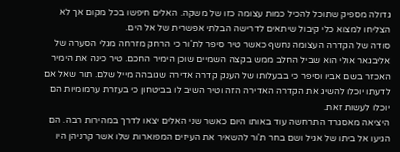גדולה מספיק שתוכל להכיל כמות עצומה כזו של משקה. האלים חיפשו בכל מקום אך לא הצליחו למצוא כלי קיבול שיתאים לדרישה הבלתי אפשרית של אל הים.
סודה של הקדרה העצומה נחשף כאשר טיר סיפר לת'ור כי הרחק מזרחה מגלי הסערה של אליבגאר אולי הוא שביל החלב ממש בקצה השמיים שוכן הימיר החכם. טיר כינה את הימיר האכזר בשם אביו וסיפר כי בבעלותו של הענק קדרה אדירה שגובהה מייל שלם. תור שאל אם לדעתו יוכלו להשיג את הקדרה האדירה הזה וטיר השיב לו בביטחון כי בעזרת ערמומיות הם יוכלו לעשות זאת.
היציאה מאסגרד התרחשה עוד באותו היום כאשר שני האלים יצאו לדרך במהירות רבה. הם הגיעו אל ביתו של אגיל ושם בחר ת'ור להשאיר את העיזים המפוארות שלו אשר קרניהן היו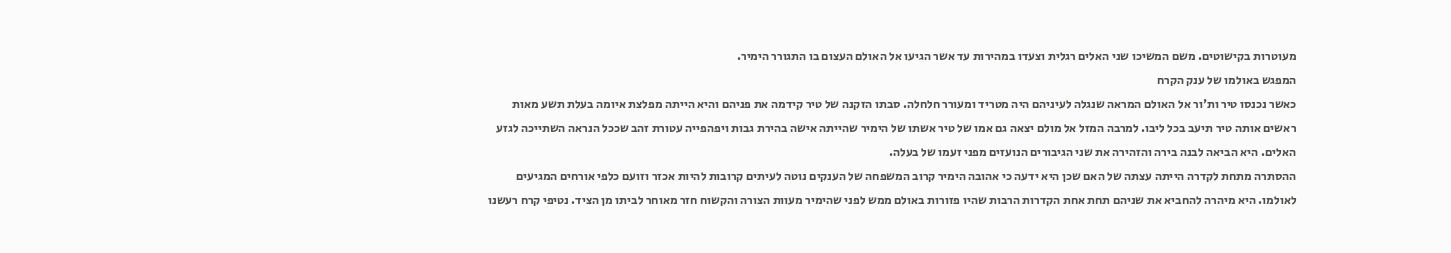מעוטרות בקישוטים. משם המשיכו שני האלים רגלית וצעדו במהירות עד אשר הגיעו אל האולם העצום בו התגורר הימיר.
המפגש באולמו של ענק הקרח
כאשר נכנסו טיר ות'ור אל האולם המראה שנגלה לעיניהם היה מטריד ומעורר חלחלה. סבתו הזקנה של טיר קידמה את פניהם והיא הייתה מפלצת איומה בעלת תשע מאות ראשים אותה טיר תיעב בכל ליבו. למרבה המזל אל מולם יצאה גם אמו של טיר אשתו של הימיר שהייתה אישה בהירת גבות ויפהפייה עטורת זהב שככל הנראה השתייכה לגזע האלים. היא הביאה לבנה בירה והזהירה את שני הגיבורים הנועזים מפני זעמו של בעלה.
ההסתרה מתחת לקדרה הייתה עצתה של האם שכן היא ידעה כי אהובה הימיר קרוב המשפחה של הענקים נוטה לעיתים קרובות להיות אכזר וזועם כלפי אורחים המגיעים לאולמו. היא מיהרה להחביא את שניהם תחת אחת הקדרות הרבות שהיו פזורות באולם ממש לפני שהימיר מעוות הצורה והקשוח חזר מאוחר לביתו מן הציד. נטיפי קרח רעשנו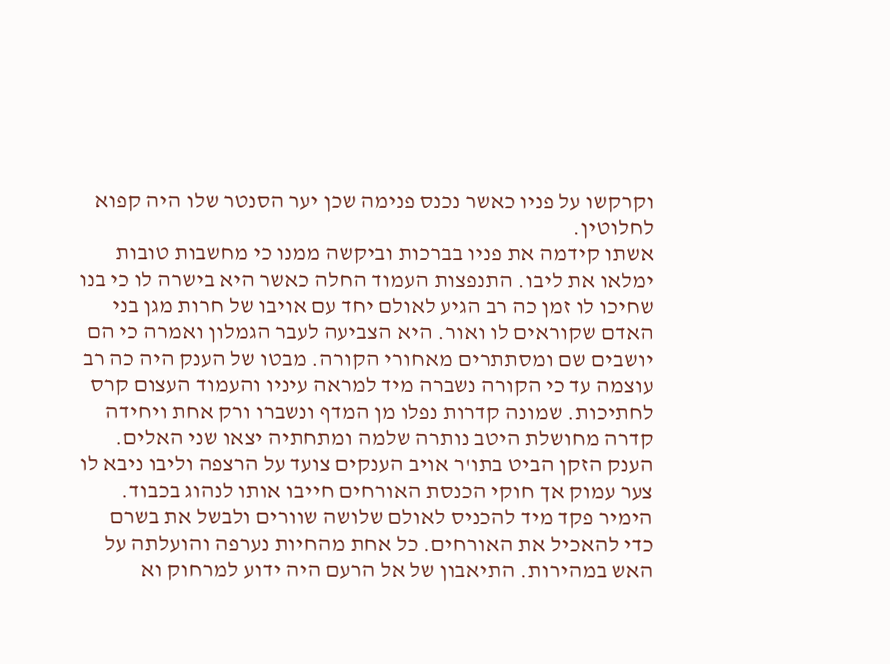וקרקשו על פניו כאשר נכנס פנימה שכן יער הסנטר שלו היה קפוא לחלוטין.
אשתו קידמה את פניו בברכות וביקשה ממנו כי מחשבות טובות ימלאו את ליבו. התנפצות העמוד החלה כאשר היא בישרה לו כי בנו שחיכו לו זמן כה רב הגיע לאולם יחד עם אויבו של חרות מגן בני האדם שקוראים לו ואור. היא הצביעה לעבר הגמלון ואמרה כי הם יושבים שם ומסתתרים מאחורי הקורה. מבטו של הענק היה כה רב עוצמה עד כי הקורה נשברה מיד למראה עיניו והעמוד העצום קרס לחתיכות. שמונה קדרות נפלו מן המדף ונשברו ורק אחת ויחידה קדרה מחושלת היטב נותרה שלמה ומתחתיה יצאו שני האלים. הענק הזקן הביט בתו'ר אויב הענקים צועד על הרצפה וליבו ניבא לו צער עמוק אך חוקי הכנסת האורחים חייבו אותו לנהוג בכבוד.
הימיר פקד מיד להכניס לאולם שלושה שוורים ולבשל את בשרם כדי להאכיל את האורחים. כל אחת מהחיות נערפה והועלתה על האש במהירות. התיאבון של אל הרעם היה ידוע למרחוק וא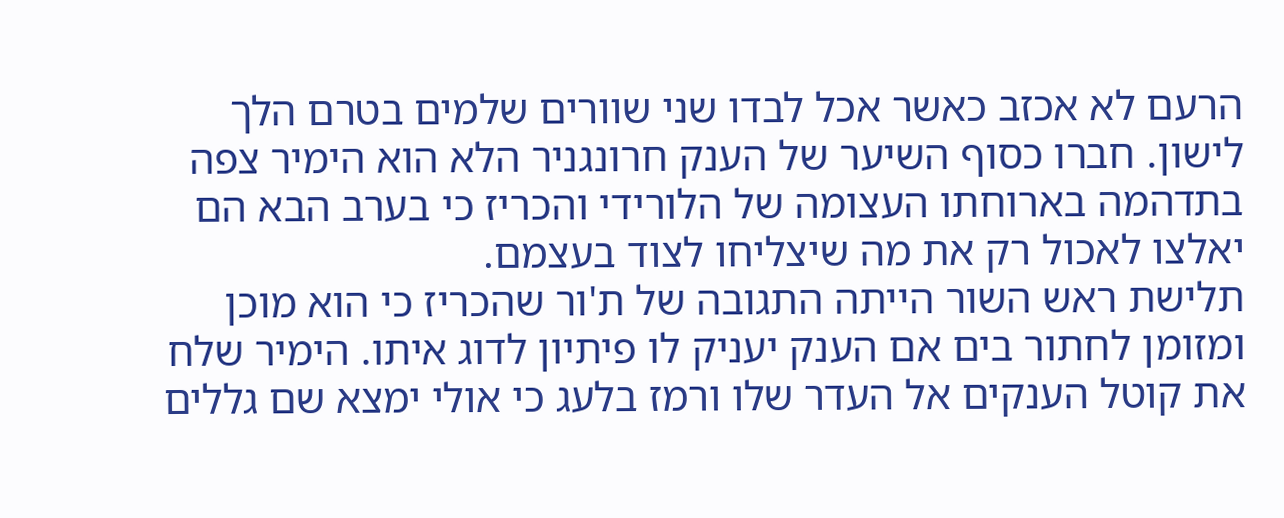הרעם לא אכזב כאשר אכל לבדו שני שוורים שלמים בטרם הלך לישון. חברו כסוף השיער של הענק חרונגניר הלא הוא הימיר צפה בתדהמה בארוחתו העצומה של הלורידי והכריז כי בערב הבא הם יאלצו לאכול רק את מה שיצליחו לצוד בעצמם.
תלישת ראש השור הייתה התגובה של ת'ור שהכריז כי הוא מוכן ומזומן לחתור בים אם הענק יעניק לו פיתיון לדוג איתו. הימיר שלח את קוטל הענקים אל העדר שלו ורמז בלעג כי אולי ימצא שם גללים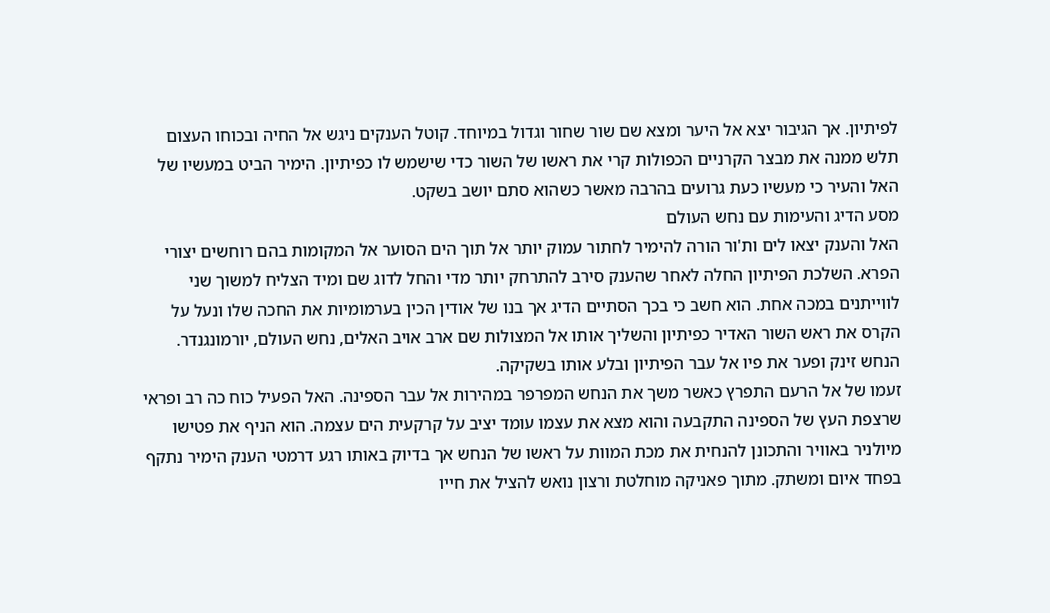לפיתיון. אך הגיבור יצא אל היער ומצא שם שור שחור וגדול במיוחד. קוטל הענקים ניגש אל החיה ובכוחו העצום תלש ממנה את מבצר הקרניים הכפולות קרי את ראשו של השור כדי שישמש לו כפיתיון. הימיר הביט במעשיו של האל והעיר כי מעשיו כעת גרועים בהרבה מאשר כשהוא סתם יושב בשקט.
מסע הדיג והעימות עם נחש העולם
האל והענק יצאו לים ות'ור הורה להימיר לחתור עמוק יותר אל תוך הים הסוער אל המקומות בהם רוחשים יצורי הפרא. השלכת הפיתיון החלה לאחר שהענק סירב להתרחק יותר מדי והחל לדוג שם ומיד הצליח למשוך שני לווייתנים במכה אחת. הוא חשב כי בכך הסתיים הדיג אך בנו של אודין הכין בערמומיות את החכה שלו ונעל על הקרס את ראש השור האדיר כפיתיון והשליך אותו אל המצולות שם ארב אויב האלים, נחש העולם, יורמונגנדר. הנחש זינק ופער את פיו אל עבר הפיתיון ובלע אותו בשקיקה.
זעמו של אל הרעם התפרץ כאשר משך את הנחש המפרפר במהירות אל עבר הספינה. האל הפעיל כוח כה רב ופראי שרצפת העץ של הספינה התקבעה והוא מצא את עצמו עומד יציב על קרקעית הים עצמה. הוא הניף את פטישו מיולניר באוויר והתכונן להנחית את מכת המוות על ראשו של הנחש אך בדיוק באותו רגע דרמטי הענק הימיר נתקף בפחד איום ומשתק. מתוך פאניקה מוחלטת ורצון נואש להציל את חייו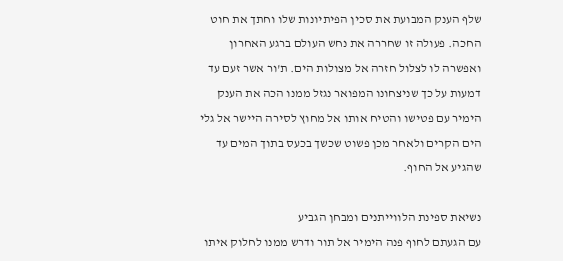שלף הענק המבועת את סכין הפיתיונות שלו וחתך את חוט החכה. פעולה זו שחררה את נחש העולם ברגע האחרון ואפשרה לו לצלול חזרה אל מצולות הים. ת'ור אשר זעם עד דמעות על כך שניצחונו המפואר נגזל ממנו הכה את הענק הימיר עם פטישו והטיח אותו אל מחוץ לסירה היישר אל גלי הים הקרים ולאחר מכן פשוט שכשך בכעס בתוך המים עד שהגיע אל החוף.

נשיאת ספינת הלווייתנים ומבחן הגביע
עם הגעתם לחוף פנה הימיר אל תור ודרש ממנו לחלוק איתו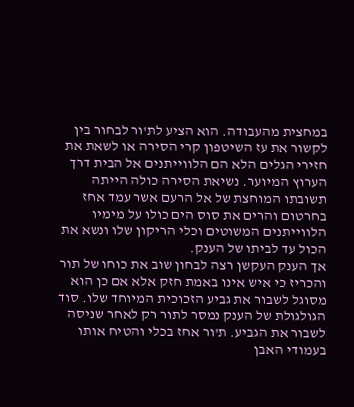במחצית מהעבודה. הוא הציע לת'ור לבחור בין לקשור את עז השיטפון קרי הסירה או לשאת את חזירי הגלים הלא הם הלווייתנים אל הבית דרך הערוץ המיוער. נשיאת הסירה כולה הייתה תשובתו המוחצת של אל הרעם אשר עמד אחז בחרטום והרים את סוס הים כולו על מימיו הלווייתנים המשוטים וכלי הריקון שלו ונשא את הכול עד לביתו של הענק.
אך הענק העקשן רצה לבחון שוב את כוחו של תור והכריז כי איש אינו באמת חזק אלא אם כן הוא מסוגל לשבור את גביע הזכוכית המיוחד שלו. סוד הגולגולת של הענק נמסר לתור רק לאחר שניסה לשבור את הגביע. ת'ור אחז בכלי והטיח אותו בעמודי האבן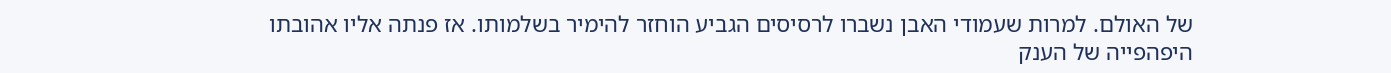של האולם. למרות שעמודי האבן נשברו לרסיסים הגביע הוחזר להימיר בשלמותו. אז פנתה אליו אהובתו היפהפייה של הענק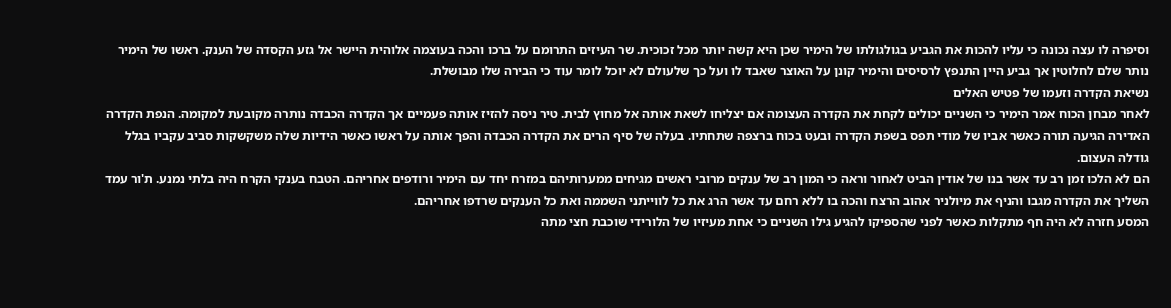וסיפרה לו עצה נכונה כי עליו להכות את הגביע בגולגולתו של הימיר שכן היא קשה יותר מכל זכוכית. שר העיזים התרומם על ברכו והכה בעוצמה אלוהית היישר אל גזע הקסדה של הענק. ראשו של הימיר נותר שלם לחלוטין אך גביע היין התנפץ לרסיסים והימיר קונן על האוצר שאבד לו ועל כך שלעולם לא יוכל לומר עוד כי הבירה שלו מבושלת.
נשיאת הקדרה וזעמו של פטיש האלים
לאחר מבחן הכוח אמר הימיר כי השניים יכולים לקחת את הקדרה העצומה אם יצליחו לשאת אותה אל מחוץ לבית. טיר ניסה להזיז אותה פעמיים אך הקדרה הכבדה נותרה מקובעת למקומה. הנפת הקדרה האדירה הגיעה תורה כאשר אביו של מודי תפס בשפת הקדרה ובעט בכוח ברצפה שתחתיו. בעלה של סיף הרים את הקדרה הכבדה והפך אותה על ראשו כאשר הידיות שלה משקשקות סביב עקביו בגלל גודלה העצום.
הם לא הלכו זמן רב עד אשר בנו של אודין הביט לאחור וראה כי המון רב של ענקים מרובי ראשים מגיחים ממערותיהם במזרח יחד עם הימיר ורודפים אחריהם. הטבח בענקי הקרח היה בלתי נמנע. ת'ור עמד השליך את הקדרה מגבו והניף את מיולניר אהוב הרצח והכה בו ללא רחם עד אשר הרג את כל לווייתני השממה ואת כל הענקים שרדפו אחריהם.
המסע חזרה לא היה חף מתקלות כאשר לפני שהספיקו להגיע גילו השניים כי אחת מעיזיו של הלורידי שוכבת חצי מתה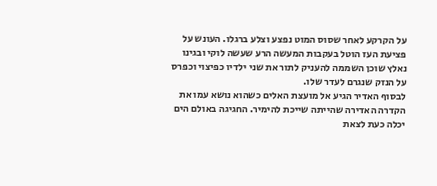על הקרקע לאחר שסוס המוט נפצע וצלע ברגלו. העונש על פציעת העז הוטל בעקבות המעשה הרע שעשה לוקי ובגינו נאלץ שוכן השממה להעניק לתור את שני ילדיו כפיצוי וכפרס על הנזק שנגרם לעדר שלו.
לבסוף האדיר הגיע אל מועצת האלים כשהוא נושא עמו את הקדרה האדירה שהייתה שייכת להימיר. החגיגה באולם הים יכלה כעת לצאת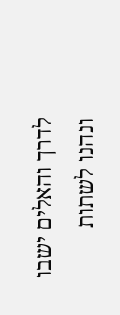לדרך והאלים ישבו ונהנו לשתות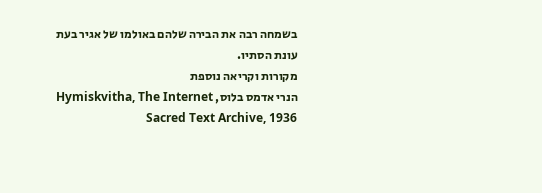בשמחה רבה את הבירה שלהם באולמו של אגיר בעת עונת הסתיו.
מקורות וקריאה נוספת
הנרי אדמס בלוס, Hymiskvitha, The Internet Sacred Text Archive, 1936